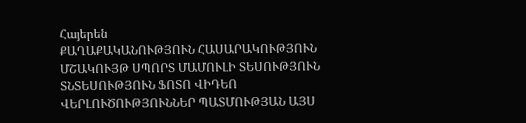Հայերեն
ՔԱՂԱՔԱԿԱՆՈՒԹՅՈՒՆ ՀԱՍԱՐԱԿՈՒԹՅՈՒՆ ՄՇԱԿՈՒՅԹ ՍՊՈՐՏ ՄԱՄՈՒԼԻ ՏԵՍՈՒԹՅՈՒՆ ՏՆՏԵՍՈՒԹՅՈՒՆ ՖՈՏՈ ՎԻԴԵՈ ՎԵՐԼՈՒԾՈՒԹՅՈՒՆՆԵՐ ՊԱՏՄՈՒԹՅԱՆ ԱՅՍ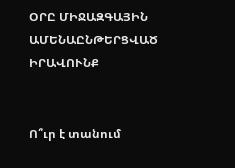ՕՐԸ ՄԻՋԱԶԳԱՅԻՆ ԱՄԵՆԱԸՆԹԵՐՑՎԱԾ ԻՐԱՎՈՒՆՔ


Ո՞ւր է տանում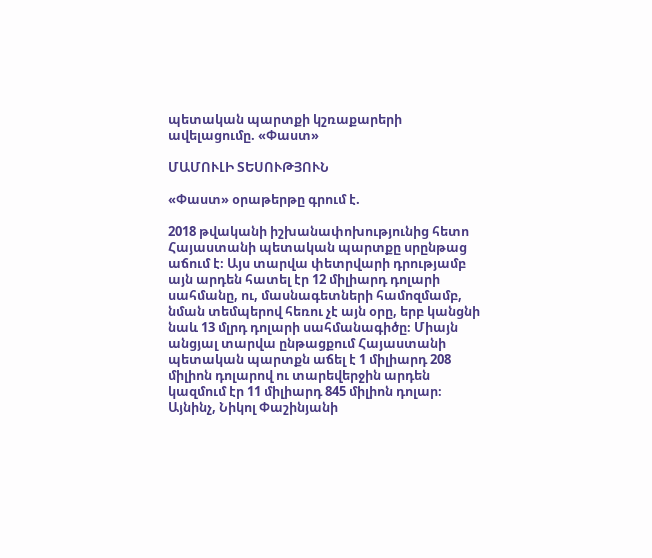պետական պարտքի կշռաքարերի ավելացումը. «Փաստ»

ՄԱՄՈՒԼԻ ՏԵՍՈՒԹՅՈՒՆ

«Փաստ» օրաթերթը գրում է.

2018 թվականի իշխանափոխությունից հետո Հայաստանի պետական պարտքը սրընթաց աճում է։ Այս տարվա փետրվարի դրությամբ այն արդեն հատել էր 12 միլիարդ դոլարի սահմանը, ու, մասնագետների համոզմամբ, նման տեմպերով հեռու չէ այն օրը, երբ կանցնի նաև 13 մլրդ դոլարի սահմանագիծը։ Միայն անցյալ տարվա ընթացքում Հայաստանի պետական պարտքն աճել է 1 միլիարդ 208 միլիոն դոլարով ու տարեվերջին արդեն կազմում էր 11 միլիարդ 845 միլիոն դոլար։ Այնինչ, Նիկոլ Փաշինյանի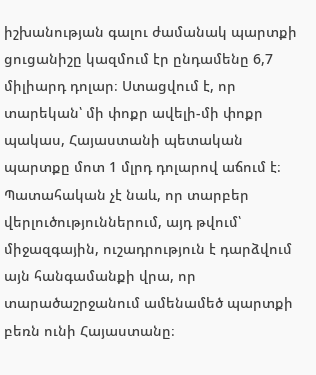իշխանության գալու ժամանակ պարտքի ցուցանիշը կազմում էր ընդամենը 6,7 միլիարդ դոլար։ Ստացվում է, որ տարեկան՝ մի փոքր ավելի-մի փոքր պակաս, Հայաստանի պետական պարտքը մոտ 1 մլրդ դոլարով աճում է։ Պատահական չէ նաև, որ տարբեր վերլուծություններում, այդ թվում՝ միջազգային, ուշադրություն է դարձվում այն հանգամանքի վրա, որ տարածաշրջանում ամենամեծ պարտքի բեռն ունի Հայաստանը։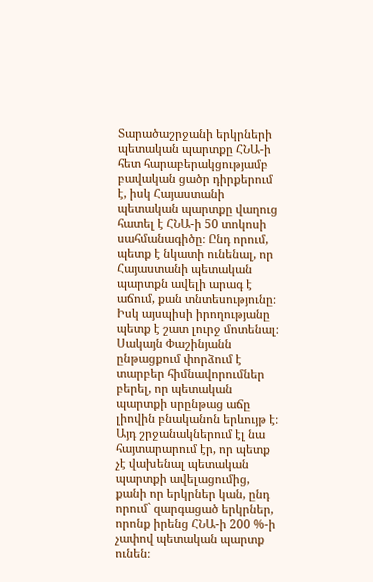Տարածաշրջանի երկրների պետական պարտքը ՀՆԱ-ի հետ հարաբերակցությամբ բավական ցածր դիրքերում է, իսկ Հայաստանի պետական պարտքը վաղուց հատել է ՀՆԱ-ի 50 տոկոսի սահմանագիծը։ Ընդ որում, պետք է նկատի ունենալ, որ Հայաստանի պետական պարտքն ավելի արագ է աճում, քան տնտեսությունը։ Իսկ այսպիսի իրողությանը պետք է շատ լուրջ մոտենալ։ Սակայն Փաշինյանն ընթացքում փորձում է տարբեր հիմնավորումներ բերել, որ պետական պարտքի սրընթաց աճը լիովին բնականոն երևույթ է։ Այդ շրջանակներում էլ նա հայտարարում էր, որ պետք չէ վախենալ պետական պարտքի ավելացումից, քանի որ երկրներ կան, ընդ որում` զարգացած երկրներ, որոնք իրենց ՀՆԱ-ի 200 %-ի չափով պետական պարտք ունեն։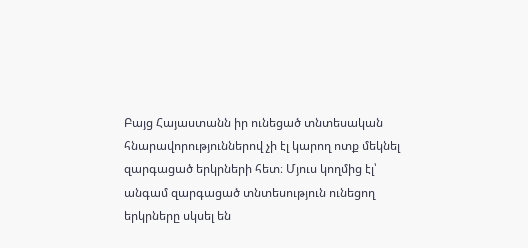Բայց Հայաստանն իր ունեցած տնտեսական հնարավորություններով չի էլ կարող ոտք մեկնել զարգացած երկրների հետ։ Մյուս կողմից էլ՝ անգամ զարգացած տնտեսություն ունեցող երկրները սկսել են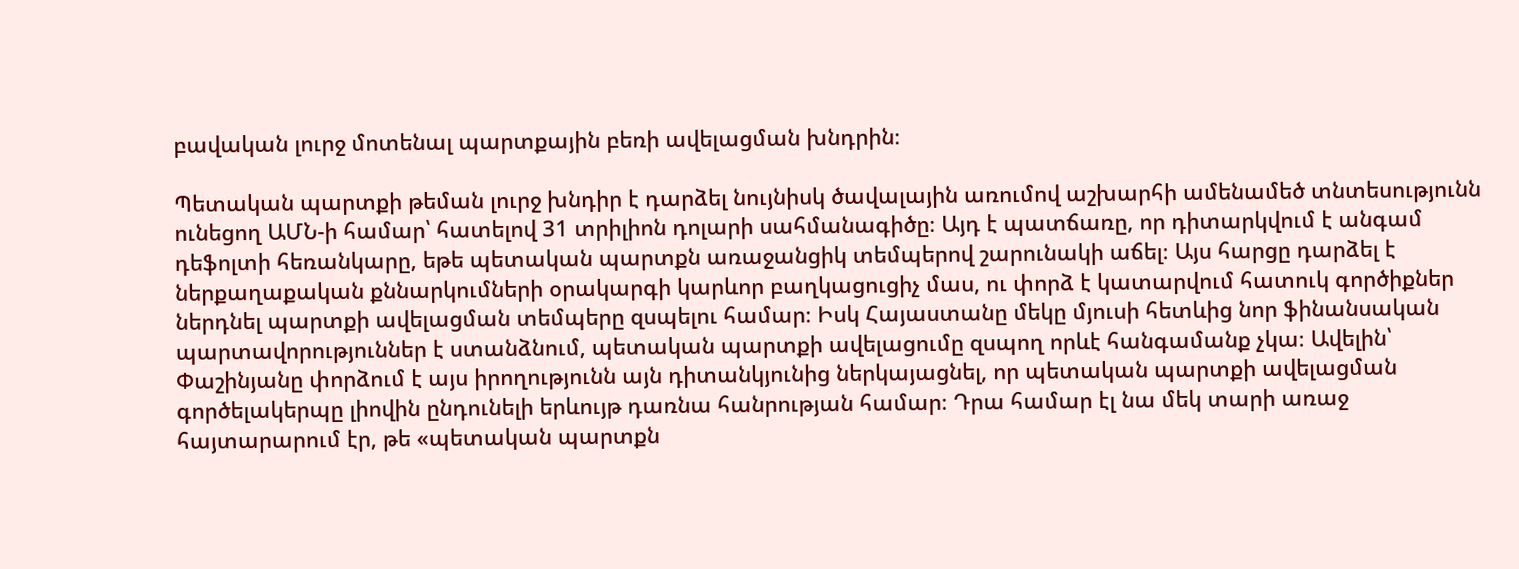բավական լուրջ մոտենալ պարտքային բեռի ավելացման խնդրին։

Պետական պարտքի թեման լուրջ խնդիր է դարձել նույնիսկ ծավալային առումով աշխարհի ամենամեծ տնտեսությունն ունեցող ԱՄՆ-ի համար՝ հատելով 31 տրիլիոն դոլարի սահմանագիծը։ Այդ է պատճառը, որ դիտարկվում է անգամ դեֆոլտի հեռանկարը, եթե պետական պարտքն առաջանցիկ տեմպերով շարունակի աճել։ Այս հարցը դարձել է ներքաղաքական քննարկումների օրակարգի կարևոր բաղկացուցիչ մաս, ու փորձ է կատարվում հատուկ գործիքներ ներդնել պարտքի ավելացման տեմպերը զսպելու համար։ Իսկ Հայաստանը մեկը մյուսի հետևից նոր ֆինանսական պարտավորություններ է ստանձնում, պետական պարտքի ավելացումը զսպող որևէ հանգամանք չկա։ Ավելին՝ Փաշինյանը փորձում է այս իրողությունն այն դիտանկյունից ներկայացնել, որ պետական պարտքի ավելացման գործելակերպը լիովին ընդունելի երևույթ դառնա հանրության համար։ Դրա համար էլ նա մեկ տարի առաջ հայտարարում էր, թե «պետական պարտքն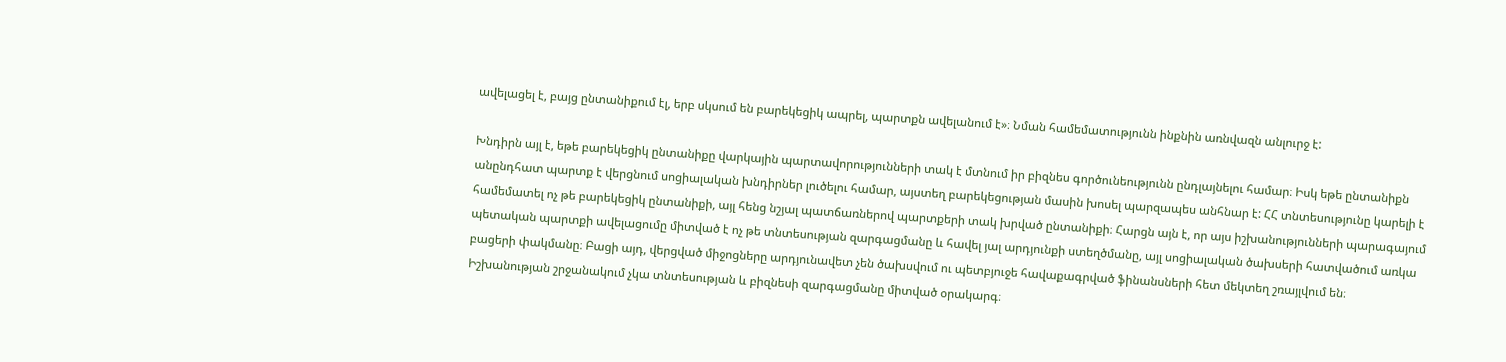ավելացել է, բայց ընտանիքում էլ, երբ սկսում են բարեկեցիկ ապրել, պարտքն ավելանում է»։ Նման համեմատությունն ինքնին առնվազն անլուրջ է:

Խնդիրն այլ է, եթե բարեկեցիկ ընտանիքը վարկային պարտավորությունների տակ է մտնում իր բիզնես գործունեությունն ընդլայնելու համար։ Իսկ եթե ընտանիքն անընդհատ պարտք է վերցնում սոցիալական խնդիրներ լուծելու համար, այստեղ բարեկեցության մասին խոսել պարզապես անհնար է: ՀՀ տնտեսությունը կարելի է համեմատել ոչ թե բարեկեցիկ ընտանիքի, այլ հենց նշյալ պատճառներով պարտքերի տակ խրված ընտանիքի։ Հարցն այն է, որ այս իշխանությունների պարագայում պետական պարտքի ավելացումը միտված է ոչ թե տնտեսության զարգացմանը և հավել յալ արդյունքի ստեղծմանը, այլ սոցիալական ծախսերի հատվածում առկա բացերի փակմանը։ Բացի այդ, վերցված միջոցները արդյունավետ չեն ծախսվում ու պետբյուջե հավաքագրված ֆինանսների հետ մեկտեղ շռայլվում են։ Իշխանության շրջանակում չկա տնտեսության և բիզնեսի զարգացմանը միտված օրակարգ։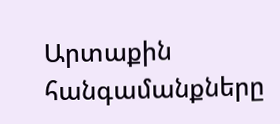Արտաքին հանգամանքները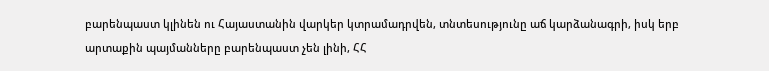բարենպաստ կլինեն ու Հայաստանին վարկեր կտրամադրվեն, տնտեսությունը աճ կարձանագրի, իսկ երբ արտաքին պայմանները բարենպաստ չեն լինի, ՀՀ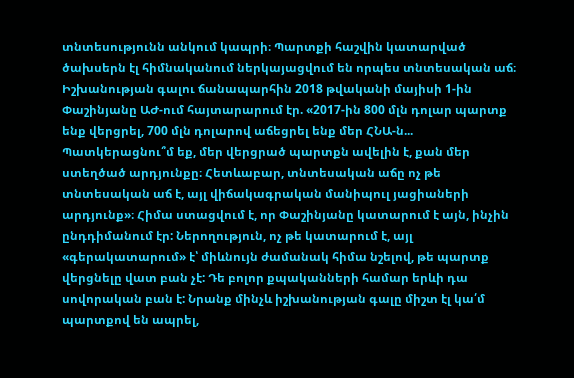տնտեսությունն անկում կապրի։ Պարտքի հաշվին կատարված ծախսերն էլ հիմնականում ներկայացվում են որպես տնտեսական աճ։ Իշխանության գալու ճանապարհին 2018 թվականի մայիսի 1-ին Փաշինյանը ԱԺ-ում հայտարարում էր. «2017-ին 800 մլն դոլար պարտք ենք վերցրել, 700 մլն դոլարով աճեցրել ենք մեր ՀՆԱ-ն... Պատկերացնու՞մ եք, մեր վերցրած պարտքն ավելին է, քան մեր ստեղծած արդյունքը։ Հետևաբար, տնտեսական աճը ոչ թե տնտեսական աճ է, այլ վիճակագրական մանիպուլ յացիաների արդյունք»։ Հիմա ստացվում է, որ Փաշինյանը կատարում է այն, ինչին ընդդիմանում էր: Ներողություն, ոչ թե կատարում է, այլ «գերակատարում» է՝ միևնույն ժամանակ հիմա նշելով, թե պարտք վերցնելը վատ բան չէ: Դե բոլոր քպականների համար երևի դա սովորական բան է: Նրանք մինչև իշխանության գալը միշտ էլ կա՛մ պարտքով են ապրել,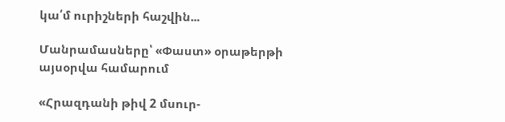կա՛մ ուրիշների հաշվին...

Մանրամասները՝ «Փաստ» օրաթերթի այսօրվա համարում

«Հրազդանի թիվ 2 մսուր-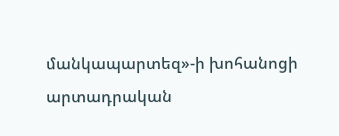մանկապարտեզ»-ի խոհանոցի արտադրական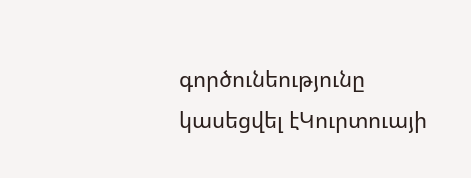գործունեությունը կասեցվել էԿուրտուայի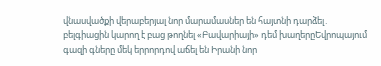վնասվածքի վերաբերյալ նոր մարամասներ են հայտնի դարձել․ բելգիացին կարող է բաց թողնել «Բավարիայի» դեմ խաղերըԵվրոպայում գազի գները մեկ երրորդով աճել են Իրանի նոր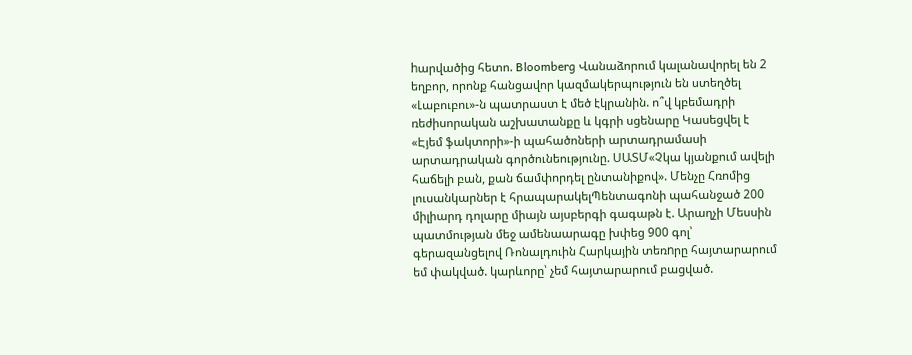hարվածից հետո. Bloomberg Վանաձորում կալանավորել են 2 եղբոր, որոնք հանցավոր կազմակերպություն են ստեղծել «Լաբուբու»-ն պատրաստ է մեծ էկրանին. ո՞վ կբեմադրի ռեժիսորական աշխատանքը և կգրի սցենարը Կասեցվել է «Էյեմ ֆակտորի»-ի պահածոների արտադրամասի արտադրական գործունեությունը. ՍԱՏՄ«Չկա կյանքում ավելի հաճելի բան, քան ճամփորդել ընտանիքով». Մենչը Հռոմից լուսանկարներ է հրապարակելՊենտագոնի պահանջած 200 միլիարդ դոլարը միայն այսբերգի գագաթն է. Արաղչի Մեսսին պատմության մեջ ամենաարագը խփեց 900 գոլ՝ գերազանցելով Ռոնալդուին Հարկային տեռnրը հայտարարում եմ փակված. կարևորը՝ չեմ հայտարարում բացված.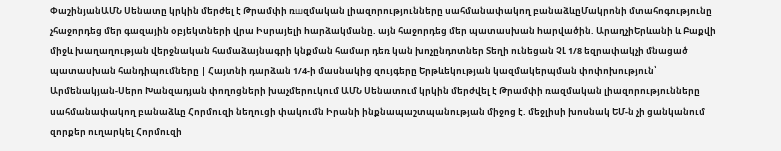ՓաշինյանԱՄՆ Սենատը կրկին մերժել է Թրամփի ռшզմական լիազորությունները սահմանափակող բանաձևըՄակրոնի մտահոգությունը չհաջորդեց մեր գազային օբյեկտների վրա Իսրայելի hարձակմանը. այն հաջորդեց մեր պատասխան hարվածին. ԱրաղչիԵրևանի և Բաքվի միջև խաղաղության վերջնական համաձայնագրի կնքման համար դեռ կան խոչընդոտներ Տեղի ունեցան ՉԼ 1/8 եզրափակչի մնացած պատասխան հանդիպումները | Հայտնի դարձան 1/4-ի մասնակից զույգերը Երթևեկության կազմակերպման փոփոխություն՝ Արմենակյան-Սերո Խանզադյան փողոցների խաչմերուկում ԱՄՆ Սենատում կրկին մերժվել է Թրամփի ռազմական լիազորությունները սահմանափակող բանաձևը Հորմուզի նեղուցի փակումն Իրանի ինքնապաշտպանության միջոց է. մեջլիսի խոսնակ ԵՄ-ն չի ցանկանում զորքեր ուղարկել Հորմուզի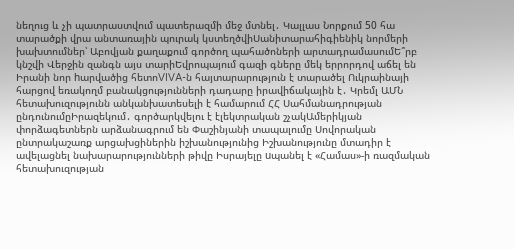նեղուց և չի պատրաստվում պատերազմի մեջ մտնել․ Կալլաս Նորքում 50 հա տարածքի վրա անտառային պուրակ կստեղծվիՍանիտարահիգիենիկ նորմերի խախտումներ՝ Աբովյան քաղաքում գործող պահածոների արտադրամասումԵ՞րբ կնշվի Վերջին զանգն այս տարիԵվրոպայում գազի գները մեկ երրորդով աճել են Իրանի նոր hարվածից հետոVIVA-ն հայտարարություն է տարածել Ուկրաինայի հարցով եռակողմ բանակցությունների դադարը իրավիճակային է․ Կրեմլ ԱՄՆ հետախուզությունն անկանխատեսելի է համարում ՀՀ Սահմանադրության ընդունումըԻրազեկում․ գործարկվելու է էլեկտրական շչակԱմերիկյան փորձագետներն արձանագրում են Փաշինյանի տապալումը Սովորական ընտրակաշառք արցախցիներին իշխանությունից Իշխանությունը մտադիր է ավելացնել նախարարությունների թիվը Իսրայելը uպանել է «Համաս»-ի ռազմական հետախուզության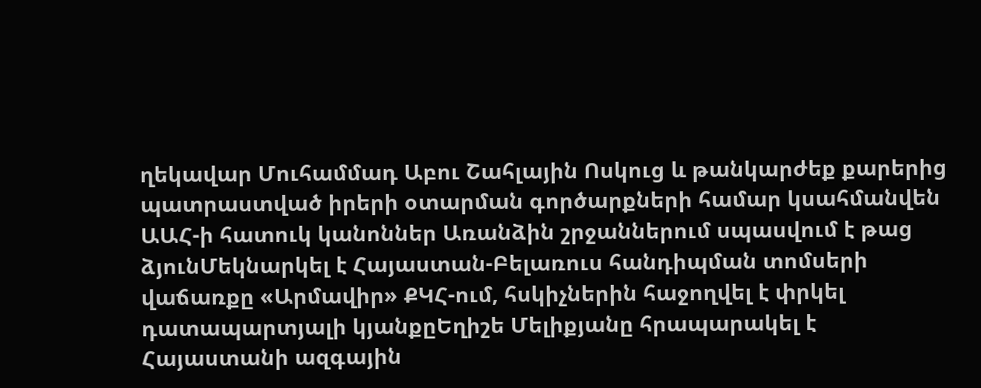ղեկավար Մուհամմադ Աբու Շահլային Ոսկուց և թանկարժեք քարերից պատրաստված իրերի օտարման գործարքների համար կսահմանվեն ԱԱՀ-ի հատուկ կանոններ Առանձին շրջաններում սպասվում է թաց ձյունՄեկնարկել է Հայաստան-Բելառուս հանդիպման տոմսերի վաճառքը «Արմավիր» ՔԿՀ-ում, հսկիչներին հաջողվել է փրկել դատապարտյալի կյանքըԵղիշե Մելիքյանը հրապարակել է Հայաստանի ազգային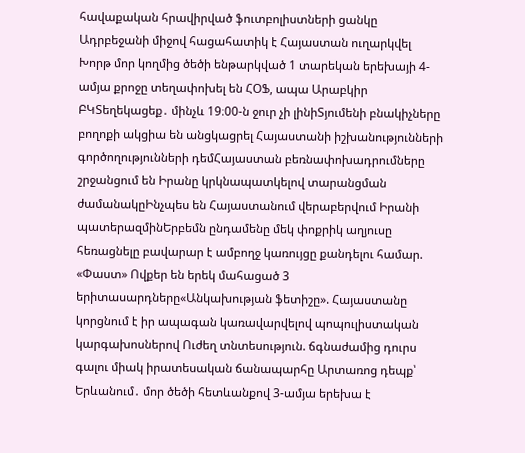հավաքական հրավիրված ֆուտբոլիստների ցանկը Ադրբեջանի միջով հացահատիկ է Հայաստան ուղարկվել Խորթ մոր կողմից ծեծի ենթարկված 1 տարեկան երեխայի 4-ամյա քրոջը տեղափոխել են ՀՕՖ, ապա Արաբկիր ԲԿՏեղեկացեք․ մինչև 19։00-ն ջուր չի լինիՏյումենի բնակիչները բողոքի ակցիա են անցկացրել Հայաստանի իշխանությունների գործողությունների դեմՀայաստան բեռնափոխադրումները շրջանցում են Իրանը կրկնապատկելով տարանցման ժամանակըԻնչպես են Հայաստանում վերաբերվում Իրանի պատերազմինԵրբեմն ընդամենը մեկ փոքրիկ աղյուսը հեռացնելը բավարար է ամբողջ կառույցը քանդելու համար. «Փաստ» Ովքեր են երեկ մահացած 3 երիտասարդները«Անկախության ֆետիշը». Հայաստանը կորցնում է իր ապագան կառավարվելով պոպուլիստական կարգախոսներով Ուժեղ տնտեսություն. ճգնաժամից դուրս գալու միակ իրատեսական ճանապարհը Արտառոց դեպք՝ Երևանում․ մոր ծեծի հետևանքով 3-ամյա երեխա է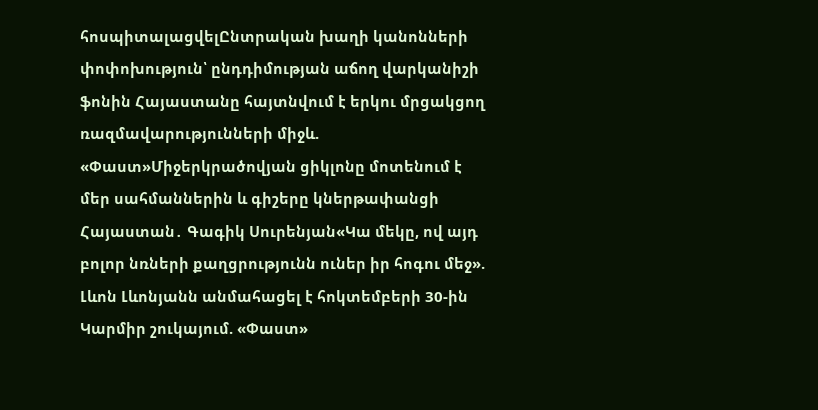հոսպիտալացվելԸնտրական խաղի կանոնների փոփոխություն՝ ընդդիմության աճող վարկանիշի ֆոնին Հայաստանը հայտնվում է երկու մրցակցող ռազմավարությունների միջև. «Փաստ»Միջերկրածովյան ցիկլոնը մոտենում է մեր սահմաններին և գիշերը կներթափանցի Հայաստան․ Գագիկ Սուրենյան«Կա մեկը, ով այդ բոլոր նռների քաղցրությունն ուներ իր հոգու մեջ». Լևոն Լևոնյանն անմահացել է հոկտեմբերի 30-ին Կարմիր շուկայում. «Փաստ»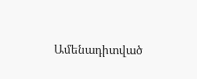Ամենադիտված